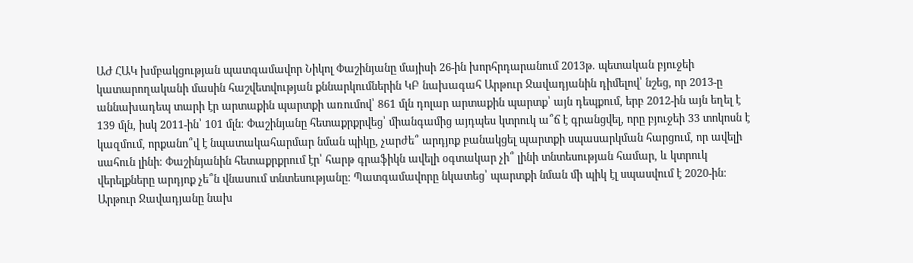ԱԺ ՀԱԿ խմբակցության պատգամավոր Նիկոլ Փաշինյանը մայիսի 26-ին խորհրդարանում 2013թ. պետական բյուջեի կատարողականի մասին հաշվետվության քննարկումներին ԿԲ նախագահ Արթուր Ջավադյանին դիմելով՝ նշեց, որ 2013-ը աննախադեպ տարի էր արտաքին պարտքի առումով՝ 861 մլն դոլար արտաքին պարտք՝ այն դեպքում, երբ 2012-ին այն եղել է 139 մլն, իսկ 2011-ին՝ 101 մլն։ Փաշինյանը հետաքրքրվեց՝ միանգամից այդպես կտրուկ ա՞ճ է գրանցվել, որը բյուջեի 33 տոկոսն է կազմում, որքանո՞վ է նպատակահարմար նման պիկը, չարժե՞ արդյոք բանակցել պարտքի սպասարկման հարցում, որ ավելի սահուն լինի։ Փաշինյանին հետաքրքրում էր՝ հարթ գրաֆիկն ավելի օգտակար չի՞ լինի տնտեսության համար, և կտրուկ վերելքները արդյոք չե՞ն վնասում տնտեսությանը: Պատգամավորը նկատեց՝ պարտքի նման մի պիկ էլ սպասվում է 2020-ին։
Արթուր Ջավադյանը նախ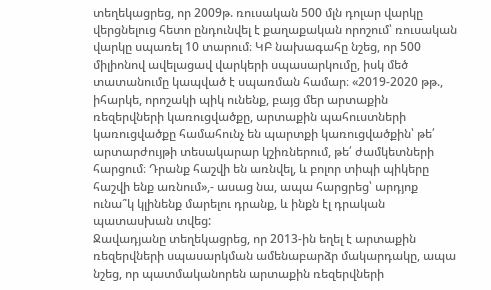տեղեկացրեց, որ 2009թ. ռուսական 500 մլն դոլար վարկը վերցնելուց հետո ընդունվել է քաղաքական որոշում՝ ռուսական վարկը սպառել 10 տարում։ ԿԲ նախագահը նշեց, որ 500 միլիոնով ավելացավ վարկերի սպասարկումը, իսկ մեծ տատանումը կապված է սպառման համար։ «2019-2020 թթ., իհարկե, որոշակի պիկ ունենք, բայց մեր արտաքին ռեզերվների կառուցվածքը, արտաքին պահուստների կառուցվածքը համահունչ են պարտքի կառուցվածքին՝ թե՛ արտարժույթի տեսակարար կշիռներում, թե՛ ժամկետների հարցում։ Դրանք հաշվի են առնվել, և բոլոր տիպի պիկերը հաշվի ենք առնում»,- ասաց նա, ապա հարցրեց՝ արդյոք ունա՞կ կլինենք մարելու դրանք, և ինքն էլ դրական պատասխան տվեց:
Ջավադյանը տեղեկացրեց, որ 2013-ին եղել է արտաքին ռեզերվների սպասարկման ամենաբարձր մակարդակը, ապա նշեց, որ պատմականորեն արտաքին ռեզերվների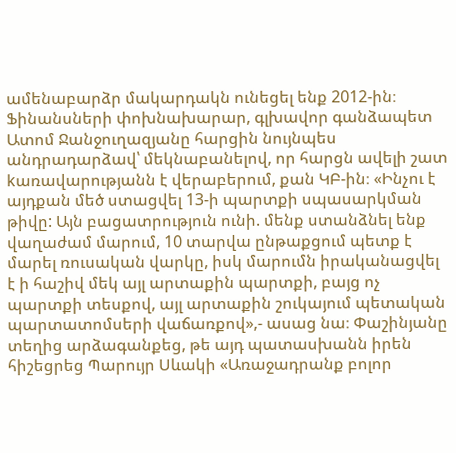ամենաբարձր մակարդակն ունեցել ենք 2012-ին։
Ֆինանսների փոխնախարար, գլխավոր գանձապետ Ատոմ Ջանջուղազյանը հարցին նույնպես անդրադարձավ՝ մեկնաբանելով, որ հարցն ավելի շատ kառավարությանն է վերաբերում, քան ԿԲ-ին։ «Ինչու է այդքան մեծ ստացվել 13-ի պարտքի սպասարկման թիվը: Այն բացատրություն ունի. մենք ստանձնել ենք վաղաժամ մարում, 10 տարվա ընթաքցում պետք է մարել ռուսական վարկը, իսկ մարումն իրականացվել է ի հաշիվ մեկ այլ արտաքին պարտքի, բայց ոչ պարտքի տեսքով, այլ արտաքին շուկայում պետական պարտատոմսերի վաճառքով»,- ասաց նա։ Փաշինյանը տեղից արձագանքեց, թե այդ պատասխանն իրեն հիշեցրեց Պարույր Սևակի «Առաջադրանք բոլոր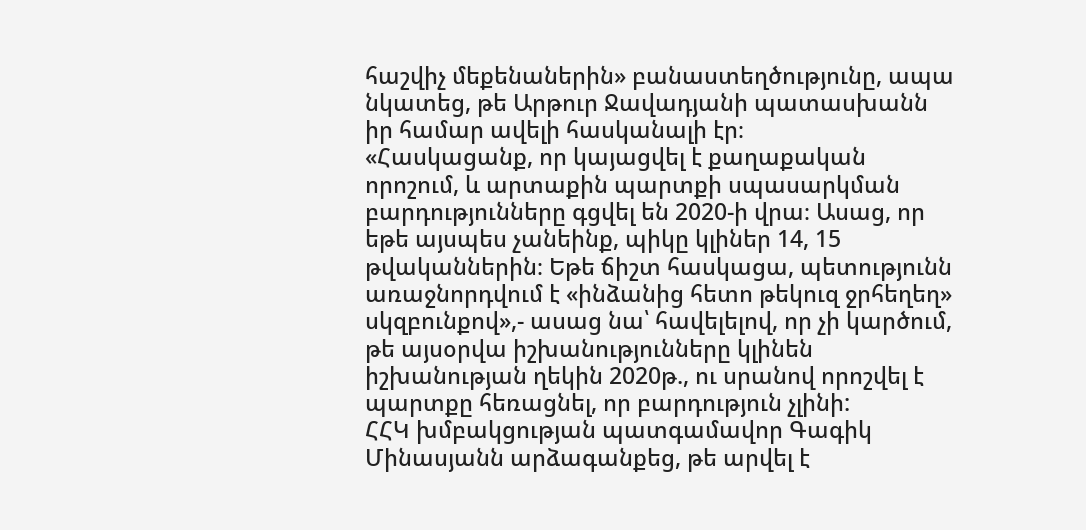հաշվիչ մեքենաներին» բանաստեղծությունը, ապա նկատեց, թե Արթուր Ջավադյանի պատասխանն իր համար ավելի հասկանալի էր։
«Հասկացանք, որ կայացվել է քաղաքական որոշում, և արտաքին պարտքի սպասարկման բարդությունները գցվել են 2020-ի վրա։ Ասաց, որ եթե այսպես չանեինք, պիկը կլիներ 14, 15 թվականներին։ Եթե ճիշտ հասկացա, պետությունն առաջնորդվում է «ինձանից հետո թեկուզ ջրհեղեղ» սկզբունքով»,- ասաց նա՝ հավելելով, որ չի կարծում, թե այսօրվա իշխանությունները կլինեն իշխանության ղեկին 2020թ., ու սրանով որոշվել է պարտքը հեռացնել, որ բարդություն չլինի:
ՀՀԿ խմբակցության պատգամավոր Գագիկ Մինասյանն արձագանքեց, թե արվել է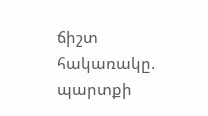ճիշտ հակառակը. պարտքի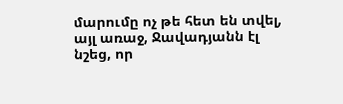մարումը ոչ թե հետ են տվել, այլ առաջ, Ջավադյանն էլ նշեց, որ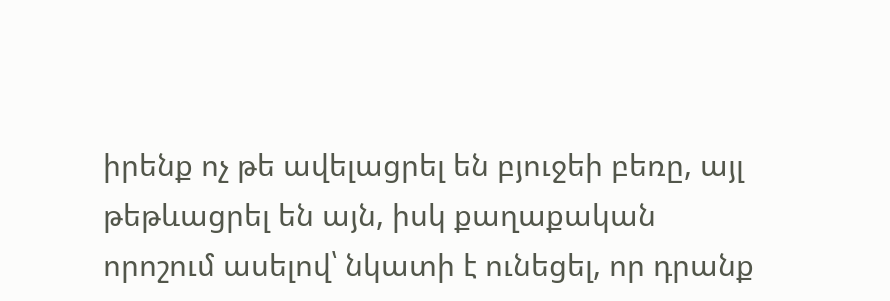իրենք ոչ թե ավելացրել են բյուջեի բեռը, այլ թեթևացրել են այն, իսկ քաղաքական որոշում ասելով՝ նկատի է ունեցել, որ դրանք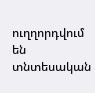ուղղորդվում են տնտեսական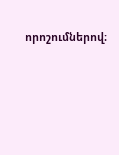որոշումներով։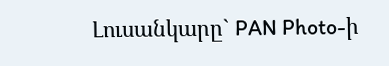Լուսանկարը` PAN Photo-ի